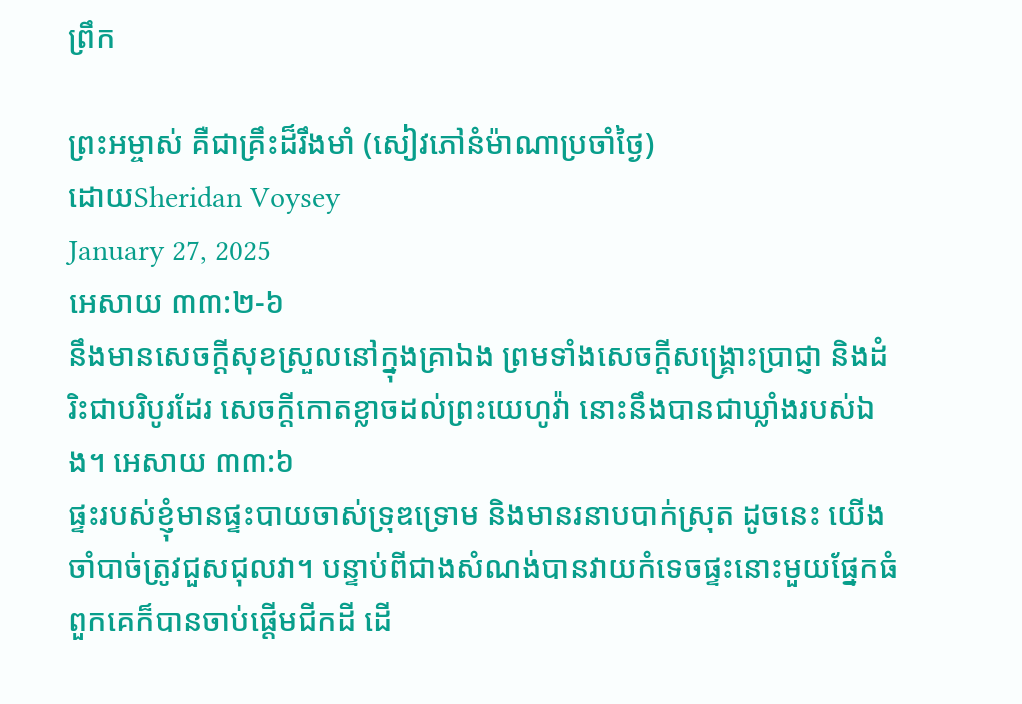ព្រឹក

ព្រះអម្ចាស់ គឺជាគ្រឹះដ៏រឹងមាំ (សៀវភៅនំម៉ាណាប្រចាំថ្ងៃ)
ដោយSheridan Voysey
January 27, 2025
អេសាយ ៣៣:២-៦
នឹងមានសេចក្តីសុខស្រួលនៅក្នុងគ្រាឯង ព្រមទាំងសេចក្តីសង្គ្រោះប្រាជ្ញា និងដំរិះជាបរិបូរដែរ សេចក្តីកោតខ្លាចដល់ព្រះយេហូវ៉ា នោះនឹងបានជាឃ្លាំងរបស់ឯង។ អេសាយ ៣៣:៦
ផ្ទះរបស់ខ្ញុំមានផ្ទះបាយចាស់ទ្រុឌទ្រោម និងមានរនាបបាក់ស្រុត ដូចនេះ យើងចាំបាច់ត្រូវជួសជុលវា។ បន្ទាប់ពីជាងសំណង់បានវាយកំទេចផ្ទះនោះមួយផ្នែកធំ ពួកគេក៏បានចាប់ផ្តើមជីកដី ដើ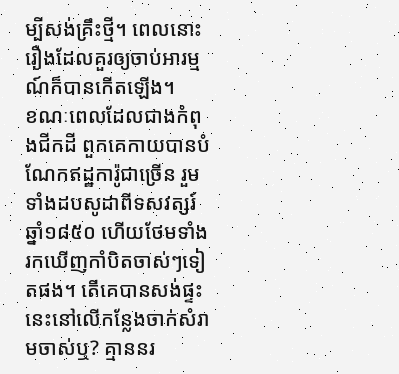ម្បីសង់គ្រឹះថ្មី។ ពេលនោះ រឿងដែលគួរឲ្យចាប់អារម្មណ៍ក៏បានកើតឡើង។
ខណៈពេលដែលជាងកំពុងជីកដី ពួកគេកាយបានបំណែកឥដ្ឋការ៉ូជាច្រើន រួមទាំងដបសូដាពីទសវត្សរ៍ឆ្នាំ១៨៥០ ហើយថែមទាំងរកឃើញកាំបិតចាស់ៗទៀតផង។ តើគេបានសង់ផ្ទះនេះនៅលើកន្លែងចាក់សំរាមចាស់ឬ? គ្មាននរ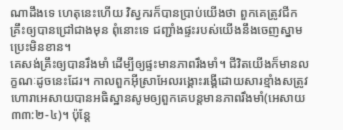ណាដឹងទេ ហេតុនេះហើយ វិស្វករក៏បានប្រាប់យើងថា ពួកគេត្រូវជីកគ្រឹះឲ្យបានជ្រៅជាងមុន ពុំនោះទេ ជញ្ជាំងផ្ទះរបស់យើងនឹងចេញស្នាមប្រេះមិនខាន។
គេសង់គ្រឹះឲ្យបានរឹងមាំ ដើម្បីឲ្យផ្ទះមានភាពរឹងមាំ។ ជីវិតយើងក៏មានលក្ខណៈដូចនេះដែរ។ កាលពួកអ៊ីស្រាអែលរង្គោះរង្គើដោយសារខ្មាំងសត្រូវ ហោរាអេសាយបានអធិស្ឋានសូមឲ្យពួកគេបន្តមានភាពរឹងមាំ(អេសាយ ៣៣:២-៤)។ ប៉ុន្តែ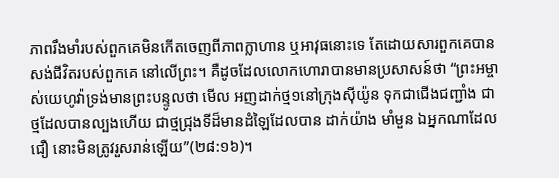ភាពរឹងមាំរបស់ពួកគេមិនកើតចេញពីភាពក្លាហាន ឬអាវុធនោះទេ តែដោយសារពួកគេបានសង់ជីវិតរបស់ពួកគេ នៅលើព្រះ។ គឺដូចដែលលោកហោរាបានមានប្រសាសន៍ថា “ព្រះអម្ចាស់យេហូវ៉ាទ្រង់មានព្រះបន្ទូលថា មើល អញដាក់ថ្ម១នៅក្រុងស៊ីយ៉ូន ទុកជាជើងជញ្ជាំង ជាថ្មដែលបានល្បងហើយ ជាថ្មជ្រុងទីដ៏មានដំឡៃដែលបាន ដាក់យ៉ាង មាំមួន ឯអ្នកណាដែលជឿ នោះមិនត្រូវរួសរាន់ឡើយ”(២៨:១៦)។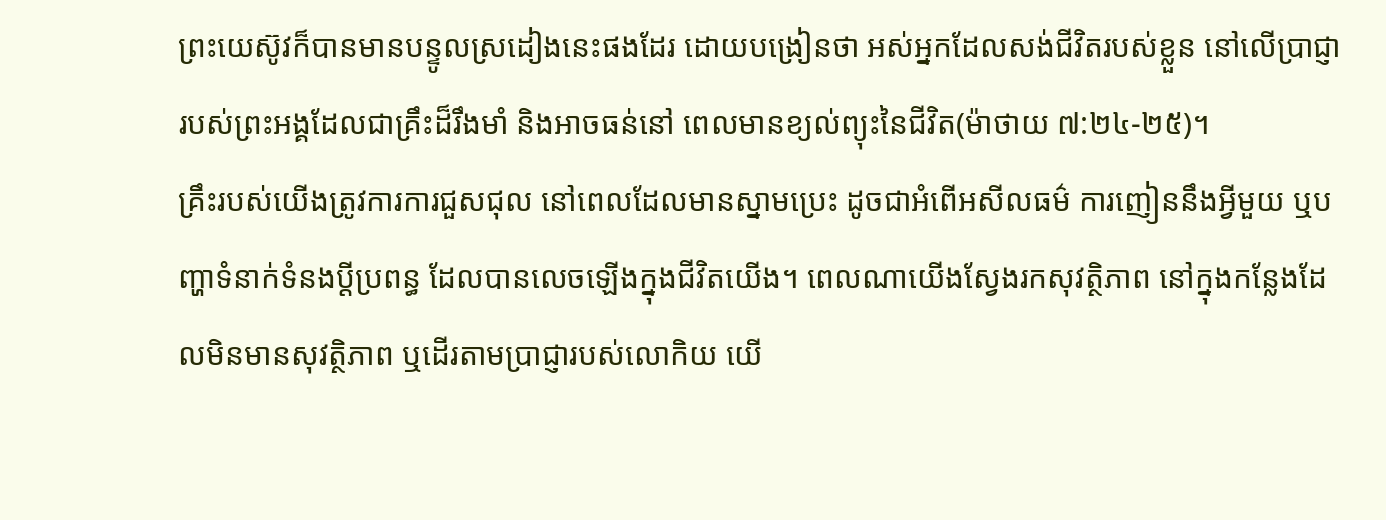ព្រះយេស៊ូវក៏បានមានបន្ទូលស្រដៀងនេះផងដែរ ដោយបង្រៀនថា អស់អ្នកដែលសង់ជីវិតរបស់ខ្លួន នៅលើប្រាជ្ញារបស់ព្រះអង្គដែលជាគ្រឹះដ៏រឹងមាំ និងអាចធន់នៅ ពេលមានខ្យល់ព្យុះនៃជីវិត(ម៉ាថាយ ៧:២៤-២៥)។
គ្រឹះរបស់យើងត្រូវការការជួសជុល នៅពេលដែលមានស្នាមប្រេះ ដូចជាអំពើអសីលធម៌ ការញៀននឹងអ្វីមួយ ឬបញ្ហាទំនាក់ទំនងប្តីប្រពន្ធ ដែលបានលេចឡើងក្នុងជីវិតយើង។ ពេលណាយើងស្វែងរកសុវត្ថិភាព នៅក្នុងកន្លែងដែលមិនមានសុវត្ថិភាព ឬដើរតាមប្រាជ្ញារបស់លោកិយ យើ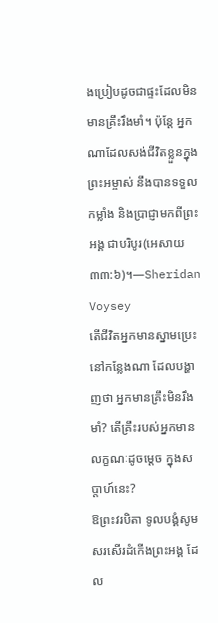ងប្រៀបដូចជាផ្ទះដែលមិនមានគ្រឹះរឹងមាំ។ ប៉ុន្តែ អ្នកណាដែលសង់ជីវិតខ្លួនក្នុងព្រះអម្ចាស់ នឹងបានទទួលកម្លាំង និងប្រាជ្ញាមកពីព្រះអង្គ ជាបរិបូរ(អេសាយ ៣៣:៦)។—Sheridan Voysey
តើជីវិតអ្នកមានស្នាមប្រេះនៅកន្លែងណា ដែលបង្ហាញថា អ្នកមានគ្រឹះមិនរឹងមាំ? តើគ្រឹះរបស់អ្នកមានលក្ខណៈដូចម្តេច ក្នុងសប្តាហ៍នេះ?
ឱព្រះវរបិតា ទូលបង្គំសូមសរសើរដំកើងព្រះអង្គ ដែល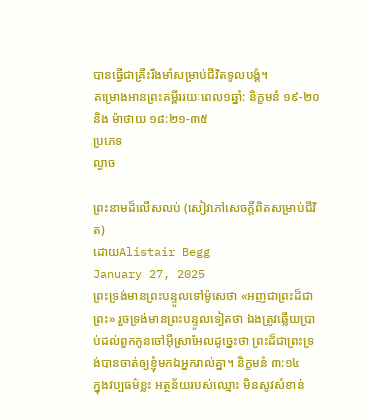បានធ្វើជាគ្រឹះរឹងមាំសម្រាប់ជីវិតទូលបង្គំ។
គម្រោងអានព្រះគម្ពីររយៈពេល១ឆ្នាំ: និក្ខមនំ ១៩-២០ និង ម៉ាថាយ ១៨:២១-៣៥
ប្រភេទ
ល្ងាច

ព្រះនាមដ៏លើសលប់ (សៀវភៅសេចក្ដីពិតសម្រាប់ជីវិត)
ដោយAlistair Begg
January 27, 2025
ព្រះទ្រង់មានព្រះបន្ទូលទៅម៉ូសេថា «អញជាព្រះដ៏ជាព្រះ» រួចទ្រង់មានព្រះបន្ទូលទៀតថា ឯងត្រូវឆ្លើយប្រាប់ដល់ពួកកូនចៅអ៊ីស្រាអែលដូច្នេះថា ព្រះដ៏ជាព្រះទ្រង់បានចាត់ឲ្យខ្ញុំមកឯអ្នករាល់គ្នា។ និក្ខមនំ ៣:១៤
ក្នុងវប្បធម៌ខ្លះ អត្ថន័យរបស់ឈ្មោះ មិនសូវសំខាន់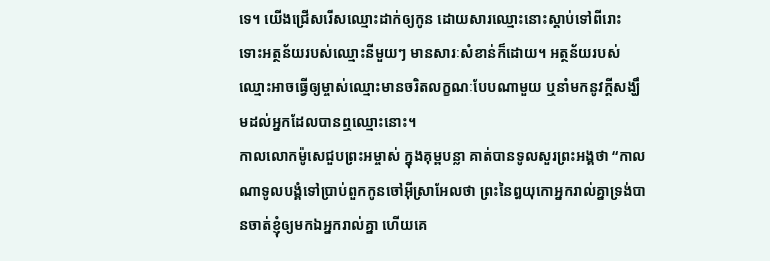ទេ។ យើងជ្រើសរើសឈ្មោះដាក់ឲ្យកូន ដោយសារឈ្មោះនោះស្តាប់ទៅពីរោះ ទោះអត្ថន័យរបស់ឈ្មោះនីមួយៗ មានសារៈសំខាន់ក៏ដោយ។ អត្ថន័យរបស់ឈ្មោះអាចធ្វើឲ្យម្ចាស់ឈ្មោះមានចរិតលក្ខណៈបែបណាមួយ ឬនាំមកនូវក្តីសង្ឃឹមដល់អ្នកដែលបានឮឈ្មោះនោះ។
កាលលោកម៉ូសេជួបព្រះអម្ចាស់ ក្នុងគុម្ពបន្លា គាត់បានទូលសួរព្រះអង្គថា “កាលណាទូលបង្គំទៅប្រាប់ពួកកូនចៅអ៊ីស្រាអែលថា ព្រះនៃឰយុកោអ្នករាល់គ្នាទ្រង់បានចាត់ខ្ញុំឲ្យមកឯអ្នករាល់គ្នា ហើយគេ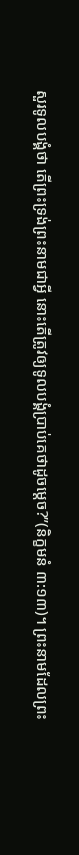សួរទូលបង្គំថា តើព្រះទ្រង់ព្រះនាមជាអ្វី នោះតើត្រូវឲ្យទូលបង្គំប្រាប់គេថាដូចម្តេច?”(និក្ខមនំ ៣:១៣)។ ព្រះនាមដែលព្រះ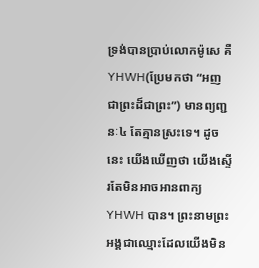ទ្រង់បានប្រាប់លោកម៉ូសេ គឺ YHWH(ប្រែមកថា “អញជាព្រះដ៏ជាព្រះ”) មានព្យញ្ជនៈ៤ តែគ្មានស្រះទេ។ ដូចនេះ យើងឃើញថា យើងស្ទើរតែមិនអាចអានពាក្យ YHWH បាន។ ព្រះនាមព្រះអង្គជាឈ្មោះដែលយើងមិន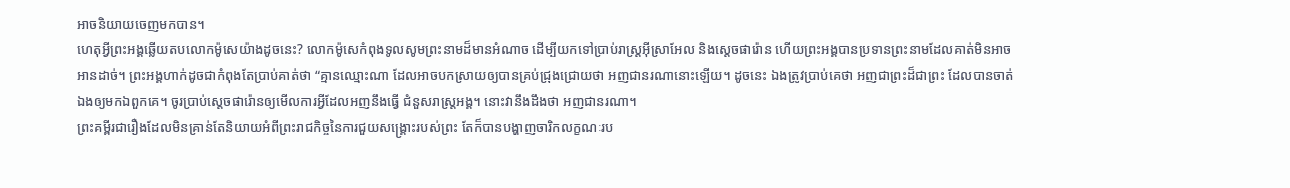អាចនិយាយចេញមកបាន។
ហេតុអ្វីព្រះអង្គឆ្លើយតបលោកម៉ូសេយ៉ាងដូចនេះ? លោកម៉ូសេកំពុងទូលសូមព្រះនាមដ៏មានអំណាច ដើម្បីយកទៅប្រាប់រាស្រ្តអ៊ីស្រាអែល និងស្តេចផារ៉ោន ហើយព្រះអង្គបានប្រទានព្រះនាមដែលគាត់មិនអាចអានដាច់។ ព្រះអង្គហាក់ដូចជាកំពុងតែប្រាប់គាត់ថា “គ្មានឈ្មោះណា ដែលអាចបកស្រាយឲ្យបានគ្រប់ជ្រុងជ្រោយថា អញជានរណានោះឡើយ។ ដូចនេះ ឯងត្រូវប្រាប់គេថា អញជាព្រះដ៏ជាព្រះ ដែលបានចាត់ឯងឲ្យមកឯពួកគេ។ ចូរប្រាប់ស្តេចផារ៉ោនឲ្យមើលការអ្វីដែលអញនឹងធ្វើ ជំនួសរាស្រ្តអង្គ។ នោះវានឹងដឹងថា អញជានរណា។
ព្រះគម្ពីរជារឿងដែលមិនគ្រាន់តែនិយាយអំពីព្រះរាជកិច្ចនៃការជួយសង្គ្រោះរបស់ព្រះ តែក៏បានបង្ហាញចារិកលក្ខណៈរប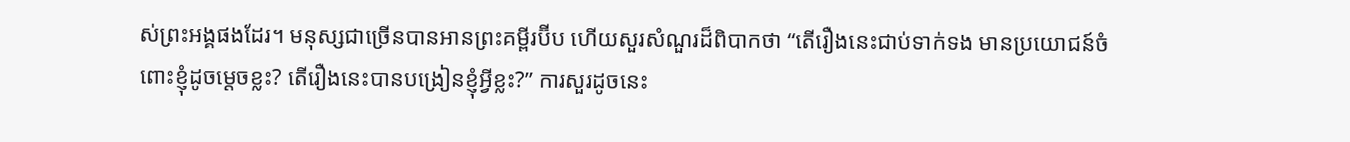ស់ព្រះអង្គផងដែរ។ មនុស្សជាច្រើនបានអានព្រះគម្ពីរប៊ីប ហើយសួរសំណួរដ៏ពិបាកថា “តើរឿងនេះជាប់ទាក់ទង មានប្រយោជន៍ចំពោះខ្ញុំដូចម្តេចខ្លះ? តើរឿងនេះបានបង្រៀនខ្ញុំអ្វីខ្លះ?” ការសួរដូចនេះ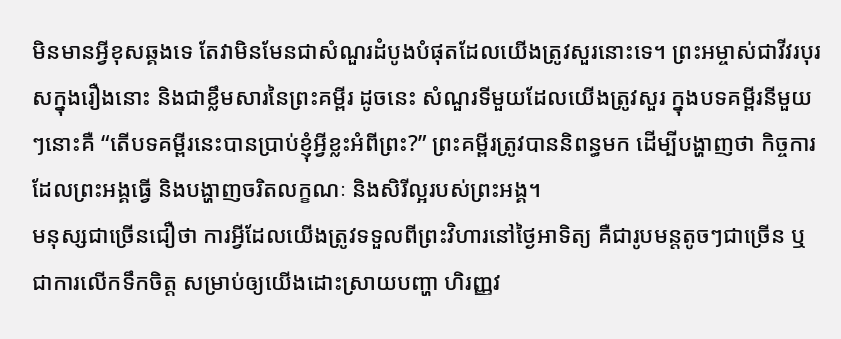មិនមានអ្វីខុសឆ្គងទេ តែវាមិនមែនជាសំណួរដំបូងបំផុតដែលយើងត្រូវសួរនោះទេ។ ព្រះអម្ចាស់ជាវីវរបុរសក្នុងរឿងនោះ និងជាខ្លឹមសារនៃព្រះគម្ពីរ ដូចនេះ សំណួរទីមួយដែលយើងត្រូវសួរ ក្នុងបទគម្ពីរនីមួយៗនោះគឺ “តើបទគម្ពីរនេះបានប្រាប់ខ្ញុំអ្វីខ្លះអំពីព្រះ?” ព្រះគម្ពីរត្រូវបាននិពន្ធមក ដើម្បីបង្ហាញថា កិច្ចការដែលព្រះអង្គធ្វើ និងបង្ហាញចរិតលក្ខណៈ និងសិរីល្អរបស់ព្រះអង្គ។
មនុស្សជាច្រើនជឿថា ការអ្វីដែលយើងត្រូវទទួលពីព្រះវិហារនៅថ្ងៃអាទិត្យ គឺជារូបមន្តតូចៗជាច្រើន ឬជាការលើកទឹកចិត្ត សម្រាប់ឲ្យយើងដោះស្រាយបញ្ហា ហិរញ្ញវ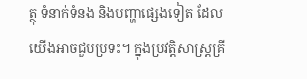ត្ថុ ទំនាក់ទំនង និងបញ្ហាផ្សេងទៀត ដែលយើងអាចជួបប្រទះ។ ក្នុងប្រវត្តិសាស្រ្តគ្រី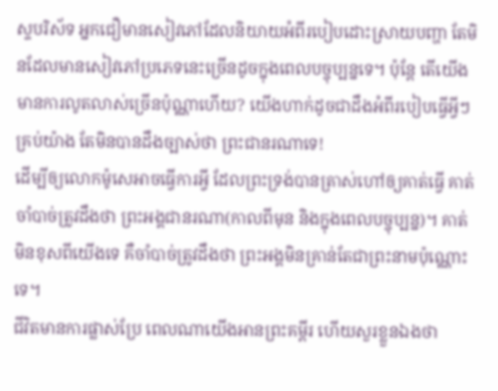ស្ទបរិស័ទ អ្នកជឿមានសៀវភៅដែលនិយាយអំពីរបៀបដោះស្រាយបញ្ហា តែមិនដែលមានសៀវភៅប្រភេទនេះច្រើនដូចក្នុងពេលបច្ចុប្បន្នទេ។ ប៉ុន្តែ តើយើងមានការលូតលាស់ច្រើនប៉ុណ្ណាហើយ? យើងហាក់ដូចជាដឹងអំពីរបៀបធ្វើអ្វីៗគ្រប់យ៉ាង តែមិនបានដឹងច្បាស់ថា ព្រះជានរណាទេ!
ដើម្បីឲ្យលោកម៉ូសេអាចធ្វើការអ្វី ដែលព្រះទ្រង់បានត្រាស់ហៅឲ្យគាត់ធ្វើ គាត់ចាំបាច់ត្រូវដឹងថា ព្រះអង្គជានរណា(កាលពីមុន និងក្នុងពេលបច្ចុប្បន្ន)។ គាត់មិនខុសពីយើងទេ គឺចាំបាច់ត្រូវដឹងថា ព្រះអង្គមិនគ្រាន់តែជាព្រះនាមប៉ុណ្ណោះទេ។
ជីវិតមានការផ្លាស់ប្រែ ពេលណាយើងអានព្រះគម្ពីរ ហើយសួរខ្លួនឯងថា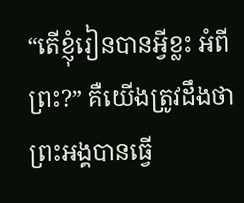“តើខ្ញុំរៀនបានអ្វីខ្លះ អំពីព្រះ?” គឺយើងត្រូវដឹងថា ព្រះអង្គបានធ្វើ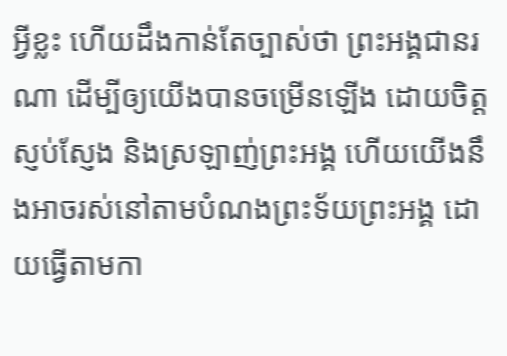អ្វីខ្លះ ហើយដឹងកាន់តែច្បាស់ថា ព្រះអង្គជានរណា ដើម្បីឲ្យយើងបានចម្រើនឡើង ដោយចិត្តស្ញប់ស្ញែង និងស្រឡាញ់ព្រះអង្គ ហើយយើងនឹងអាចរស់នៅតាមបំណងព្រះទ័យព្រះអង្គ ដោយធ្វើតាមកា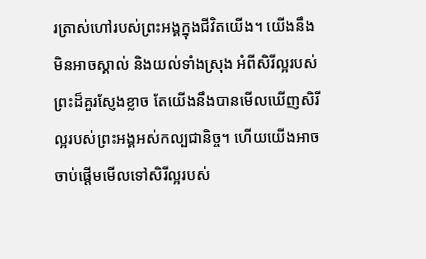រត្រាស់ហៅរបស់ព្រះអង្គក្នុងជីវិតយើង។ យើងនឹងមិនអាចស្គាល់ និងយល់ទាំងស្រុង អំពីសិរីល្អរបស់ព្រះដ៏គួរស្ញែងខ្លាច តែយើងនឹងបានមើលឃើញសិរីល្អរបស់ព្រះអង្គអស់កល្បជានិច្ច។ ហើយយើងអាចចាប់ផ្តើមមើលទៅសិរីល្អរបស់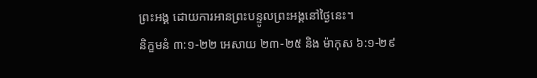ព្រះអង្គ ដោយការអានព្រះបន្ទូលព្រះអង្គនៅថ្ងៃនេះ។
និក្ខមនំ ៣:១-២២ អេសាយ ២៣-២៥ និង ម៉ាកុស ៦:១-២៩